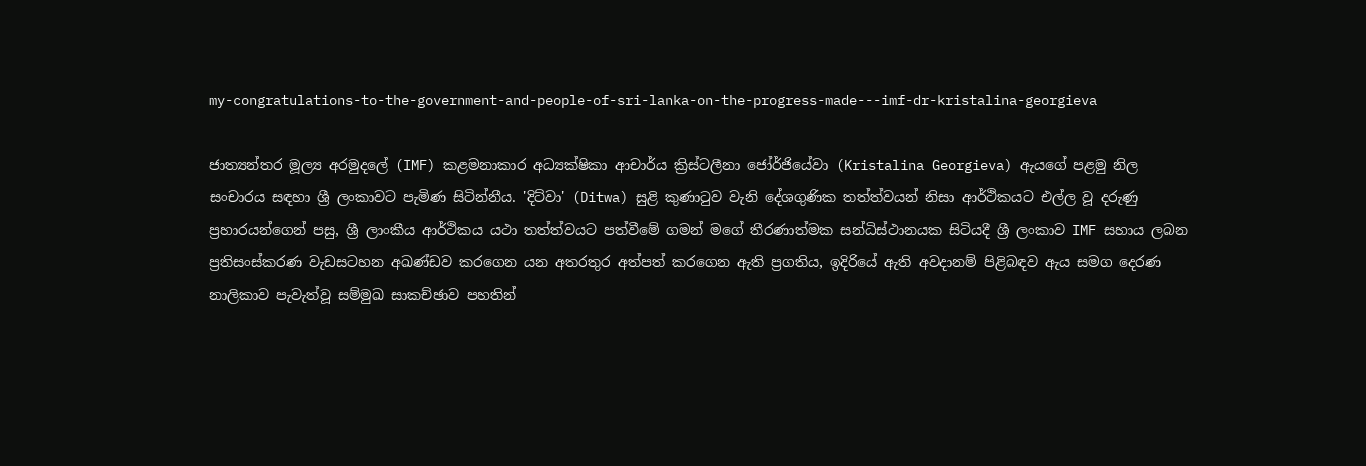my-congratulations-to-the-government-and-people-of-sri-lanka-on-the-progress-made---imf-dr-kristalina-georgieva

ජාත්‍යන්තර මූල්‍ය අරමුදලේ (IMF) කළමනාකාර අධ්‍යක්ෂිකා ආචාර්ය ක්‍රිස්ටලීනා ජෝර්ජියේවා (Kristalina Georgieva) ඇයගේ පළමු නිල සංචාරය සඳහා ශ්‍රී ලංකාවට පැමිණ සිටින්නීය. 'දිට්වා' (Ditwa) සුළි කුණාටුව වැනි දේශගුණික තත්ත්වයන් නිසා ආර්ථිකයට එල්ල වූ දරුණු ප්‍රහාරයන්ගෙන් පසු, ශ්‍රී ලාංකීය ආර්ථිකය යථා තත්ත්වයට පත්වීමේ ගමන් මගේ තීරණාත්මක සන්ධිස්ථානයක සිටියදී ශ්‍රී ලංකාව IMF සහාය ලබන ප්‍රතිසංස්කරණ වැඩසටහන අඛණ්ඩව කරගෙන යන අතරතුර අත්පත් කරගෙන ඇති ප්‍රගතිය, ඉදිරියේ ඇති අවදානම් පිළිබඳව ඇය සමග දෙරණ නාලිකාව පැවැත්වූ සම්මුඛ සාකච්ඡාව පහතින්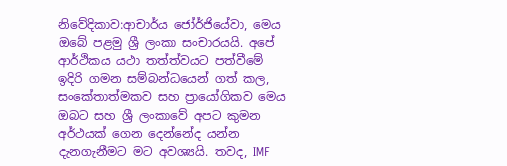නිවේදිකාව:ආචාර්ය ජෝර්ජියේවා, මෙය ඔබේ පළමු ශ්‍රී ලංකා සංචාරයයි. අපේ ආර්ථිකය යථා තත්ත්වයට පත්වීමේ ඉදිරි ගමන සම්බන්ධයෙන් ගත් කල, සංකේතාත්මකව සහ ප්‍රායෝගිකව මෙය ඔබට සහ ශ්‍රී ලංකාවේ අපට කුමන අර්ථයක් ගෙන දෙන්නේද යන්න දැනගැනීමට මට අවශ්‍යයි. තවද, IMF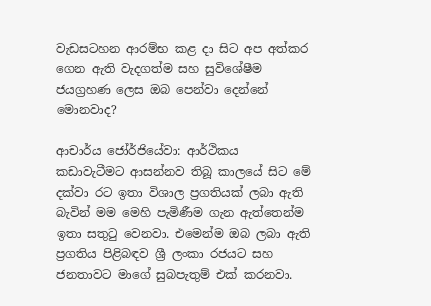වැඩසටහන ආරම්භ කළ දා සිට අප අත්කර ගෙන ඇති වැදගත්ම සහ සුවිශේෂීම ජයග්‍රහණ ලෙස ඔබ පෙන්වා දෙන්නේ මොනවාද?

ආචාර්ය ජෝර්ජියේවා: ආර්ථිකය කඩාවැටීමට ආසන්නව තිබූ කාලයේ සිට මේ දක්වා රට ඉතා විශාල ප්‍රගතියක් ලබා ඇති බැවින් මම මෙහි පැමිණීම ගැන ඇත්තෙන්ම ඉතා සතුටු වෙනවා. එමෙන්ම ඔබ ලබා ඇති ප්‍රගතිය පිළිබඳව ශ්‍රී ලංකා රජයට සහ ජනතාවට මාගේ සුබපැතුම් එක් කරනවා.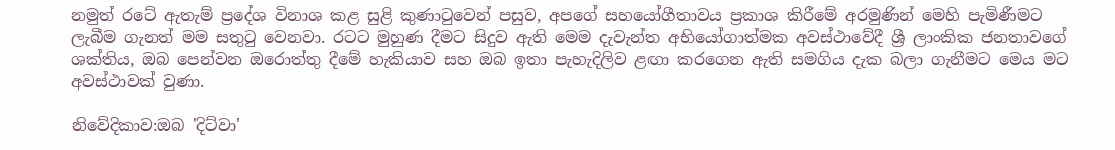නමුත් රටේ ඇතැම් ප්‍රදේශ විනාශ කළ සුළි කුණාටුවෙන් පසුව, අපගේ සහයෝගීතාවය ප්‍රකාශ කිරීමේ අරමුණින් මෙහි පැමිණීමට ලැබීම ගැනත් මම සතුටු වෙනවා. රටට මුහුණ දීමට සිදුව ඇති මෙම දැවැන්ත අභියෝගාත්මක අවස්ථාවේදී ශ්‍රී ලාංකික ජනතාවගේ ශක්තිය, ඔබ පෙන්වන ඔරොත්තු දීමේ හැකියාව සහ ඔබ ඉතා පැහැදිලිව ළඟා කරගෙන ඇති සමගිය දැක බලා ගැනීමට මෙය මට අවස්ථාවක් වුණා.

නිවේදිකාව:ඔබ 'දිට්වා'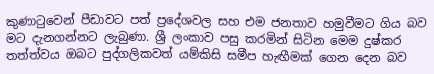කුණාටුවෙන් පීඩාවට පත් ප්‍රදේශවල සහ එම ජනතාව හමුවීමට ගිය බව මට දැනගන්නට ලැබුණා. ශ්‍රී ලංකාව පසු කරමින් සිටින මෙම දුෂ්කර තත්ත්වය ඔබට පුද්ගලිකවත් යම්කිසි සමීප හැඟීමක් ගෙන දෙන බව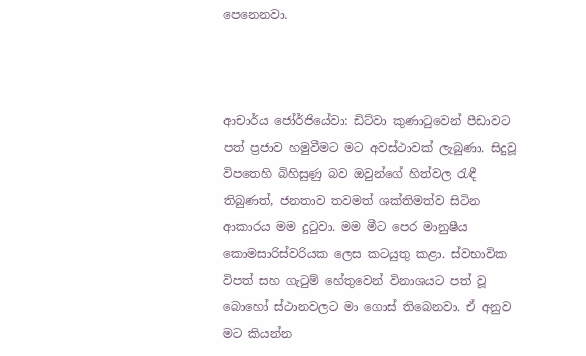පෙනෙනවා.



ආචාර්ය ජෝර්ජියේවා: ඩිට්වා කුණාටුවෙන් පීඩාවට පත් ප්‍රජාව හමුවීමට මට අවස්ථාවක් ලැබුණා. සිදුවූ විපතෙහි බිහිසුණු බව ඔවුන්ගේ හිත්වල රැඳී තිබුණත්, ජනතාව තවමත් ශක්තිමත්ව සිටින ආකාරය මම දුටුවා. මම මීට පෙර මානුෂීය කොමසාරිස්වරියක ලෙස කටයුතු කළා. ස්වභාවික විපත් සහ ගැටුම් හේතුවෙන් විනාශයට පත් වූ බොහෝ ස්ථානවලට මා ගොස් තිබෙනවා. ඒ අනුව මට කියන්න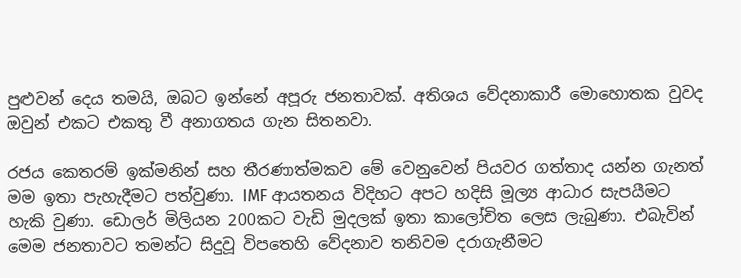පුළුවන් දෙය තමයි, ඔබට ඉන්නේ අපූරු ජනතාවක්. අතිශය වේදනාකාරී මොහොතක වුවද ඔවුන් එකට එකතු වී අනාගතය ගැන සිතනවා.

රජය කෙතරම් ඉක්මනින් සහ තීරණාත්මකව මේ වෙනුවෙන් පියවර ගත්තාද යන්න ගැනත් මම ඉතා පැහැදීමට පත්වුණා. IMF ආයතනය විදිහට අපට හදිසි මූල්‍ය ආධාර සැපයීමට හැකි වුණා. ඩොලර් මිලියන 200කට වැඩි මුදලක් ඉතා කාලෝචිත ලෙස ලැබුණා. එබැවින් මෙම ජනතාවට තමන්ට සිදුවූ විපතෙහි වේදනාව තනිවම දරාගැනීමට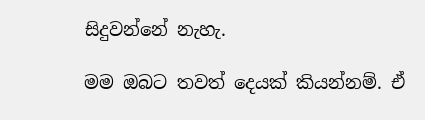සිදුවන්නේ නැහැ.

මම ඔබට තවත් දෙයක් කියන්නම්. ඒ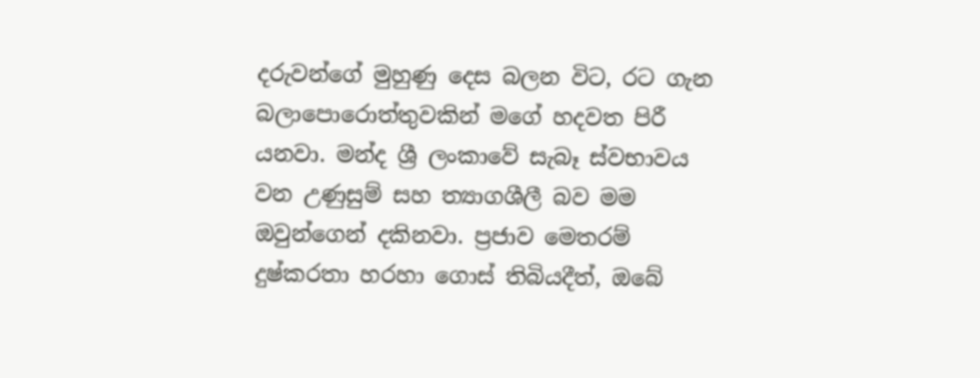දරුවන්ගේ මුහුණු දෙස බලන විට, රට ගැන බලාපොරොත්තුවකින් මගේ හදවත පිරී යනවා. මන්ද ශ්‍රී ලංකාවේ සැබෑ ස්වභාවය වන උණුසුම් සහ ත්‍යාගශීලී බව මම ඔවුන්ගෙන් දකිනවා. ප්‍රජාව මෙතරම් දුෂ්කරතා හරහා ගොස් තිබියදීත්, ඔබේ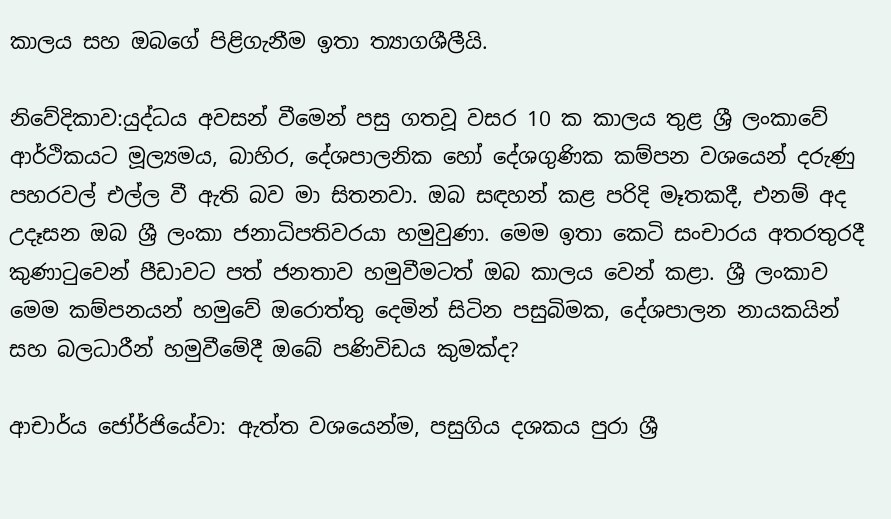කාලය සහ ඔබගේ පිළිගැනීම ඉතා ත්‍යාගශීලීයි.

නිවේදිකාව:යුද්ධය අවසන් වීමෙන් පසු ගතවූ වසර 10 ක කාලය තුළ ශ්‍රී ලංකාවේ ආර්ථිකයට මූල්‍යමය, බාහිර, දේශපාලනික හෝ දේශගුණික කම්පන වශයෙන් දරුණු පහරවල් එල්ල වී ඇති බව මා සිතනවා. ඔබ සඳහන් කළ පරිදි මෑතකදී, එනම් අද උදෑසන ඔබ ශ්‍රී ලංකා ජනාධිපතිවරයා හමුවුණා. මෙම ඉතා කෙටි සංචාරය අතරතුරදී කුණාටුවෙන් පීඩාවට පත් ජනතාව හමුවීමටත් ඔබ කාලය වෙන් කළා. ශ්‍රී ලංකාව මෙම කම්පනයන් හමුවේ ඔරොත්තු දෙමින් සිටින පසුබිමක, දේශපාලන නායකයින් සහ බලධාරීන් හමුවීමේදී ඔබේ පණිවිඩය කුමක්ද?

ආචාර්ය ජෝර්ජියේවා: ඇත්ත වශයෙන්ම, පසුගිය දශකය පුරා ශ්‍රී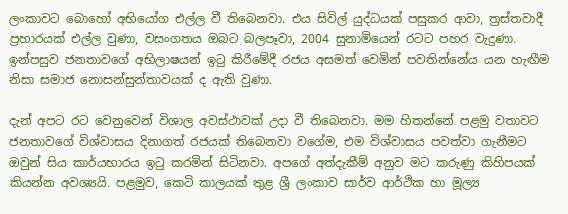ලංකාවට බොහෝ අභියෝග එල්ල වී තිබෙනවා. එය සිවිල් යුද්ධයක් පසුකර ආවා, ත්‍රස්තවාදී ප්‍රහාරයක් එල්ල වුණා, වසංගතය ඔබට බලපෑවා, 2004 සුනාමියෙන් රටට පහර වැදුණා. ඉන්පසුව ජනතාවගේ අභිලාෂයන් ඉටු කිරීමේදී රජය අසමත් වෙමින් පවතින්නේය යන හැඟීම නිසා සමාජ නොසන්සුන්තාවයක් ද ඇති වුණා.

දැන් අපට රට වෙනුවෙන් විශාල අවස්ථාවක් උදා වී තිබෙනවා. මම හිතන්නේ පළමු වතාවට ජනතාවගේ විශ්වාසය දිනාගත් රජයක් තිබෙනවා වගේම, එම විශ්වාසය පවත්වා ගැනීමට ඔවුන් සිය කාර්යභාරය ඉටු කරමින් සිටිනවා. අපගේ අත්දැකීම් අනුව මට කරුණු කිහිපයක් කියන්න අවශ්‍යයි. පළමුව, කෙටි කාලයක් තුළ ශ්‍රී ලංකාව සාර්ව ආර්ථික හා මූල්‍ය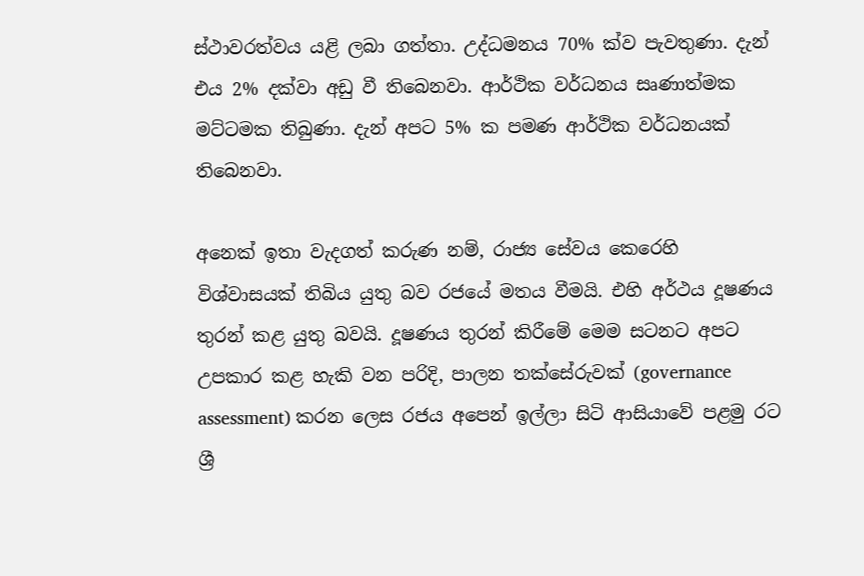ස්ථාවරත්වය යළි ලබා ගත්තා. උද්ධමනය 70% ක්ව පැවතුණා. දැන් එය 2% දක්වා අඩු වී තිබෙනවා. ආර්ථික වර්ධනය සෘණාත්මක මට්ටමක තිබුණා. දැන් අපට 5% ක පමණ ආර්ථික වර්ධනයක් තිබෙනවා.

අනෙක් ඉතා වැදගත් කරුණ නම්, රාජ්‍ය සේවය කෙරෙහි විශ්වාසයක් තිබිය යුතු බව රජයේ මතය වීමයි. එහි අර්ථය දූෂණය තුරන් කළ යුතු බවයි. දූෂණය තුරන් කිරීමේ මෙම සටනට අපට උපකාර කළ හැකි වන පරිදි, පාලන තක්සේරුවක් (governance assessment) කරන ලෙස රජය අපෙන් ඉල්ලා සිටි ආසියාවේ පළමු රට ශ්‍රී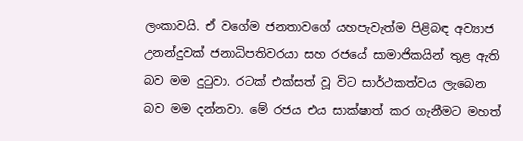ලංකාවයි. ඒ වගේම ජනතාවගේ යහපැවැත්ම පිළිබඳ අව්‍යාජ උනන්දුවක් ජනාධිපතිවරයා සහ රජයේ සාමාජිකයින් තුළ ඇති බව මම දුටුවා. රටක් එක්සත් වූ විට සාර්ථකත්වය ලැබෙන බව මම දන්නවා. මේ රජය එය සාක්ෂාත් කර ගැනීමට මහත්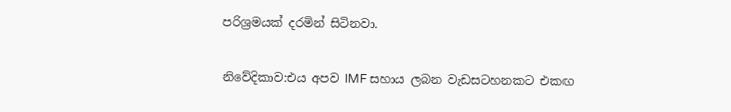පරිශ්‍රමයක් දරමින් සිටිනවා.

නිවේදිකාව:එය අපව IMF සහාය ලබන වැඩසටහනකට එකඟ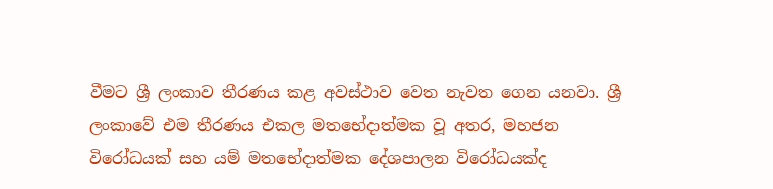වීමට ශ්‍රී ලංකාව තීරණය කළ අවස්ථාව වෙත නැවත ගෙන යනවා. ශ්‍රී ලංකාවේ එම තීරණය එකල මතභේදාත්මක වූ අතර, මහජන විරෝධයක් සහ යම් මතභේදාත්මක දේශපාලන විරෝධයක්ද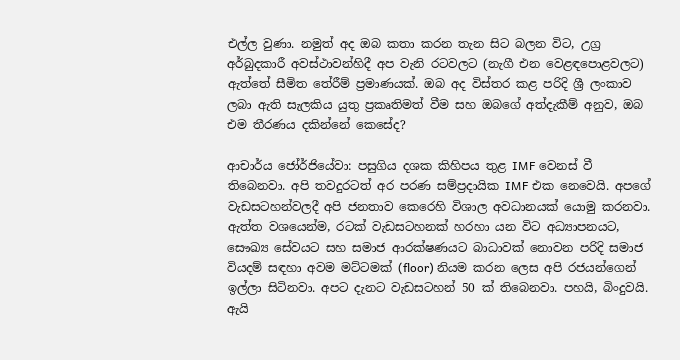එල්ල වුණා. නමුත් අද ඔබ කතා කරන තැන සිට බලන විට, උග්‍ර අර්බුදකාරී අවස්ථාවන්හිදී අප වැනි රටවලට (නැගී එන වෙළඳපොළවලට) ඇත්තේ සීමිත තේරීම් ප්‍රමාණයක්. ඔබ අද විස්තර කළ පරිදි ශ්‍රී ලංකාව ලබා ඇති සැලකිය යුතු ප්‍රකෘතිමත් වීම සහ ඔබගේ අත්දැකීම් අනුව, ඔබ එම තීරණය දකින්නේ කෙසේද?

ආචාර්ය ජෝර්ජියේවා: පසුගිය දශක කිහිපය තුළ IMF වෙනස් වී තිබෙනවා. අපි තවදුරටත් අර පරණ සම්ප්‍රදායික IMF එක නෙවෙයි. අපගේ වැඩසටහන්වලදී අපි ජනතාව කෙරෙහි විශාල අවධානයක් යොමු කරනවා. ඇත්ත වශයෙන්ම, රටක් වැඩසටහනක් හරහා යන විට අධ්‍යාපනයට, සෞඛ්‍ය සේවයට සහ සමාජ ආරක්ෂණයට බාධාවක් නොවන පරිදි සමාජ වියදම් සඳහා අවම මට්ටමක් (floor) නියම කරන ලෙස අපි රජයන්ගෙන් ඉල්ලා සිටිනවා. අපට දැනට වැඩසටහන් 50 ක් තිබෙනවා. පහයි, බිංදුවයි. ඇයි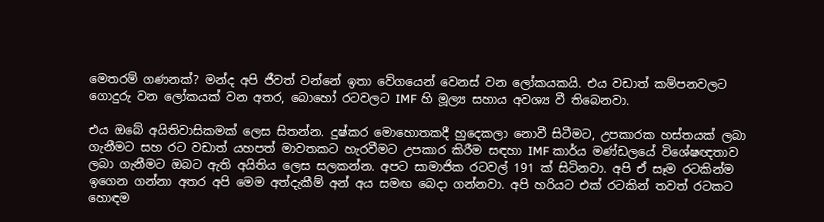මෙතරම් ගණනක්? මන්ද අපි ජීවත් වන්නේ ඉතා වේගයෙන් වෙනස් වන ලෝකයකයි. එය වඩාත් කම්පනවලට ගොදුරු වන ලෝකයක් වන අතර, බොහෝ රටවලට IMF හි මූල්‍ය සහාය අවශ්‍ය වී තිබෙනවා.

එය ඔබේ අයිතිවාසිකමක් ලෙස සිතන්න. දුෂ්කර මොහොතකදී හුදෙකලා නොවී සිටීමට, උපකාරක හස්තයක් ලබා ගැනීමට සහ රට වඩාත් යහපත් මාවතකට හැරවීමට උපකාර කිරීම සඳහා IMF කාර්ය මණ්ඩලයේ විශේෂඥතාව ලබා ගැනීමට ඔබට ඇති අයිතිය ලෙස සලකන්න. අපට සාමාජික රටවල් 191 ක් සිටිනවා. අපි ඒ සෑම රටකින්ම ඉගෙන ගන්නා අතර අපි මෙම අත්දැකීම් අන් අය සමඟ බෙදා ගන්නවා. අපි හරියට එක් රටකින් තවත් රටකට හොඳම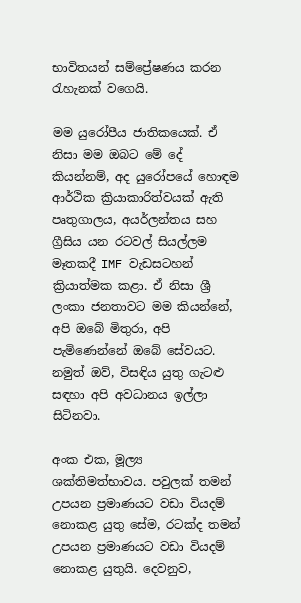භාවිතයන් සම්ප්‍රේෂණය කරන රැහැනක් වගෙයි.

මම යුරෝපීය ජාතිකයෙක්. ඒ නිසා මම ඔබට මේ දේ කියන්නම්, අද යුරෝපයේ හොඳම ආර්ථික ක්‍රියාකාරිත්වයක් ඇති පෘතුගාලය, අයර්ලන්තය සහ ග්‍රීසිය යන රටවල් සියල්ලම මෑතකදී IMF වැඩසටහන් ක්‍රියාත්මක කළා. ඒ නිසා ශ්‍රී ලංකා ජනතාවට මම කියන්නේ, අපි ඔබේ මිතුරා, අපි පැමිණෙන්නේ ඔබේ සේවයට. නමුත් ඔව්, විසඳිය යුතු ගැටළු සඳහා අපි අවධානය ඉල්ලා සිටිනවා.

අංක එක, මූල්‍ය ශක්තිමත්භාවය. පවුලක් තමන් උපයන ප්‍රමාණයට වඩා වියදම් නොකළ යුතු සේම, රටක්ද තමන් උපයන ප්‍රමාණයට වඩා වියදම් නොකළ යුතුයි. දෙවනුව,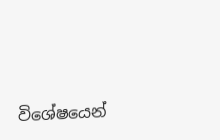විශේෂයෙන්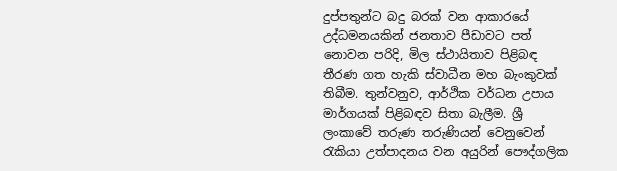දුප්පතුන්ට බදු බරක් වන ආකාරයේ උද්ධමනයකින් ජනතාව පීඩාවට පත් නොවන පරිදි, මිල ස්ථායිතාව පිළිබඳ තීරණ ගත හැකි ස්වාධීන මහ බැංකුවක් තිබීම. තුන්වනුව, ආර්ථික වර්ධන උපාය මාර්ගයක් පිළිබඳව සිතා බැලීම. ශ්‍රී ලංකාවේ තරුණ තරුණියන් වෙනුවෙන් රැකියා උත්පාදනය වන අයුරින් පෞද්ගලික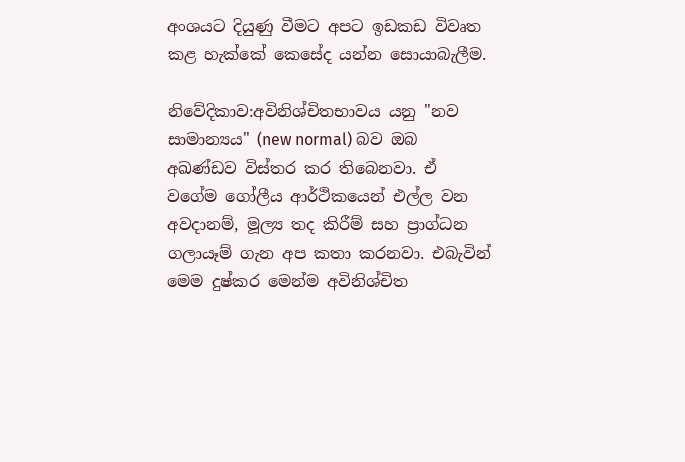අංශයට දියුණු වීමට අපට ඉඩකඩ විවෘත කළ හැක්කේ කෙසේද යන්න සොයාබැලීම.

නිවේදිකාව:අවිනිශ්චිතභාවය යනු "නව සාමාන්‍යය" (new normal) බව ඔබ අඛණ්ඩව විස්තර කර තිබෙනවා. ඒ වගේම ගෝලීය ආර්ථිකයෙන් එල්ල වන අවදානම්, මූල්‍ය තද කිරීම් සහ ප්‍රාග්ධන ගලායෑම් ගැන අප කතා කරනවා. එබැවින් මෙම දුෂ්කර මෙන්ම අවිනිශ්චිත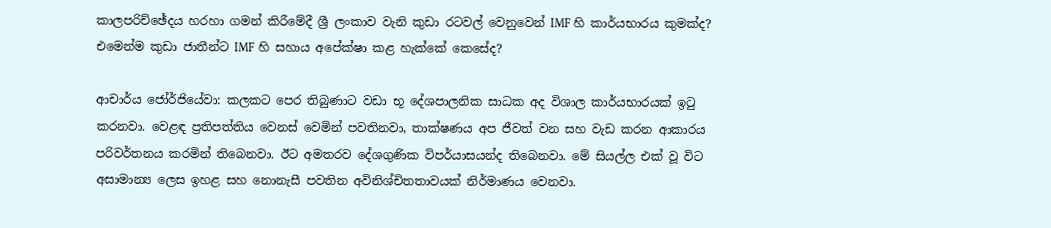කාලපරිච්ඡේදය හරහා ගමන් කිරීමේදී ශ්‍රී ලංකාව වැනි කුඩා රටවල් වෙනුවෙන් IMF හි කාර්යභාරය කුමක්ද? එමෙන්ම කුඩා ජාතීන්ට IMF හි සහාය අපේක්ෂා කළ හැක්කේ කෙසේද?

ආචාර්ය ජෝර්ජියේවා: කලකට පෙර තිබුණාට වඩා භූ දේශපාලනික සාධක අද විශාල කාර්යභාරයක් ඉටු කරනවා. වෙළඳ ප්‍රතිපත්තිය වෙනස් වෙමින් පවතිනවා, තාක්ෂණය අප ජීවත් වන සහ වැඩ කරන ආකාරය පරිවර්තනය කරමින් තිබෙනවා. ඊට අමතරව දේශගුණික විපර්යාසයන්ද තිබෙනවා. මේ සියල්ල එක් වූ විට අසාමාන්‍ය ලෙස ඉහළ සහ නොනැසී පවතින අවිනිශ්චිතතාවයක් නිර්මාණය වෙනවා.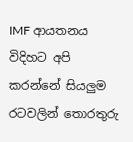IMF ආයතනය විදිහට අපි කරන්නේ සියලුම රටවලින් තොරතුරු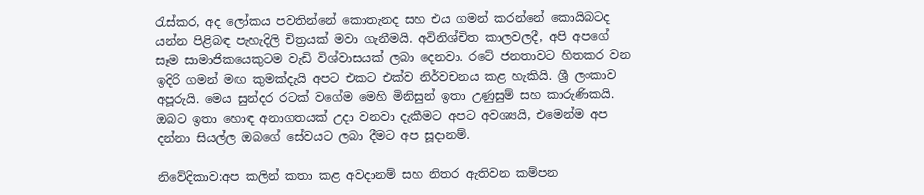රැස්කර, අද ලෝකය පවතින්නේ කොතැනද සහ එය ගමන් කරන්නේ කොයිබටද යන්න පිළිබඳ පැහැදිලි චිත්‍රයක් මවා ගැනීමයි. අවිනිශ්චිත කාලවලදී, අපි අපගේ සෑම සාමාජිකයෙකුටම වැඩි විශ්වාසයක් ලබා දෙනවා. රටේ ජනතාවට හිතකර වන ඉදිරි ගමන් මඟ කුමක්දැයි අපට එකට එක්ව නිර්වචනය කළ හැකියි. ශ්‍රී ලංකාව අපූරුයි. මෙය සුන්දර රටක් වගේම මෙහි මිනිසුන් ඉතා උණුසුම් සහ කාරුණිකයි. ඔබට ඉතා හොඳ අනාගතයක් උදා වනවා දැකීමට අපට අවශ්‍යයි, එමෙන්ම අප දන්නා සියල්ල ඔබගේ සේවයට ලබා දීමට අප සූදානම්.

නිවේදිකාව:අප කලින් කතා කළ අවදානම් සහ නිතර ඇතිවන කම්පන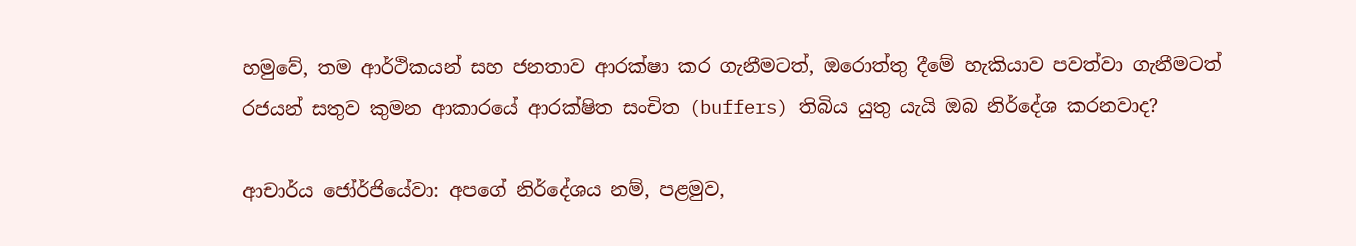හමුවේ, තම ආර්ථිකයන් සහ ජනතාව ආරක්ෂා කර ගැනීමටත්, ඔරොත්තු දීමේ හැකියාව පවත්වා ගැනීමටත් රජයන් සතුව කුමන ආකාරයේ ආරක්ෂිත සංචිත (buffers) තිබිය යුතු යැයි ඔබ නිර්දේශ කරනවාද?

ආචාර්ය ජෝර්ජියේවා: අපගේ නිර්දේශය නම්, පළමුව,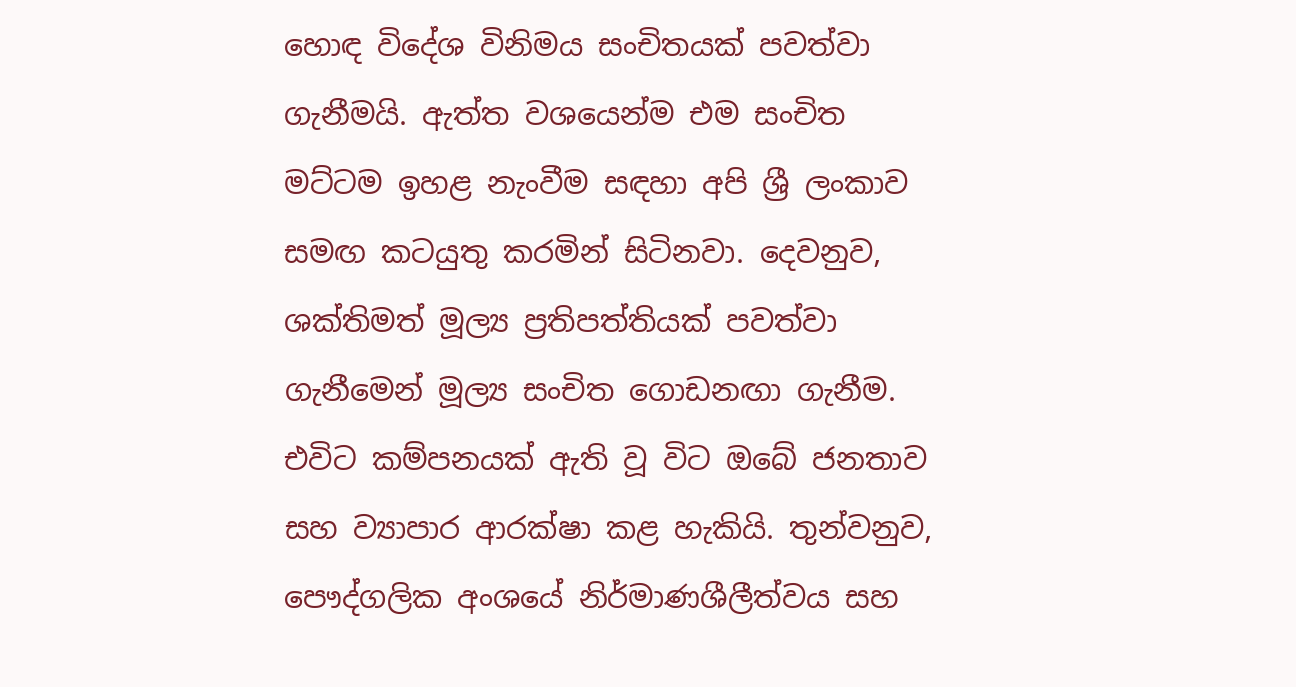හොඳ විදේශ විනිමය සංචිතයක් පවත්වා ගැනීමයි. ඇත්ත වශයෙන්ම එම සංචිත මට්ටම ඉහළ නැංවීම සඳහා අපි ශ්‍රී ලංකාව සමඟ කටයුතු කරමින් සිටිනවා. දෙවනුව, ශක්තිමත් මූල්‍ය ප්‍රතිපත්තියක් පවත්වා ගැනීමෙන් මූල්‍ය සංචිත ගොඩනඟා ගැනීම. එවිට කම්පනයක් ඇති වූ විට ඔබේ ජනතාව සහ ව්‍යාපාර ආරක්ෂා කළ හැකියි. තුන්වනුව, පෞද්ගලික අංශයේ නිර්මාණශීලීත්වය සහ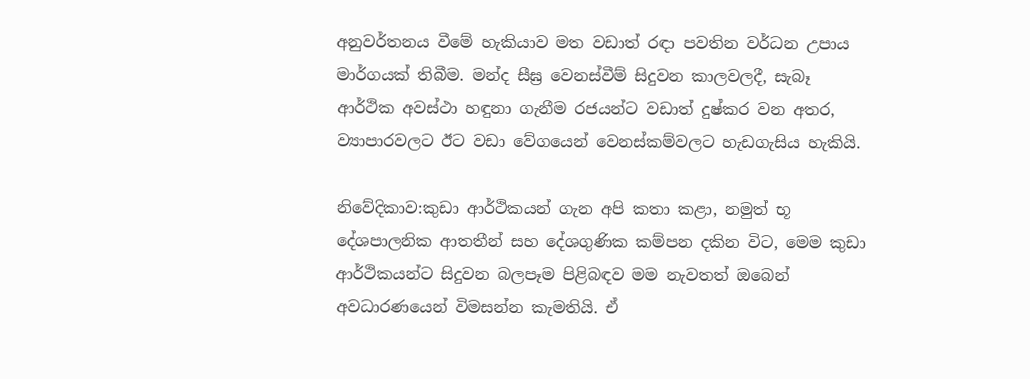අනුවර්තනය වීමේ හැකියාව මත වඩාත් රඳා පවතින වර්ධන උපාය මාර්ගයක් තිබීම. මන්ද සීඝ්‍ර වෙනස්වීම් සිදුවන කාලවලදී, සැබෑ ආර්ථික අවස්ථා හඳුනා ගැනීම රජයන්ට වඩාත් දුෂ්කර වන අතර, ව්‍යාපාරවලට ඊට වඩා වේගයෙන් වෙනස්කම්වලට හැඩගැසිය හැකියි.

නිවේදිකාව:කුඩා ආර්ථිකයන් ගැන අපි කතා කළා, නමුත් භූ දේශපාලනික ආතතීන් සහ දේශගුණික කම්පන දකින විට, මෙම කුඩා ආර්ථිකයන්ට සිදුවන බලපෑම පිළිබඳව මම නැවතත් ඔබෙන් අවධාරණයෙන් විමසන්න කැමතියි. ඒ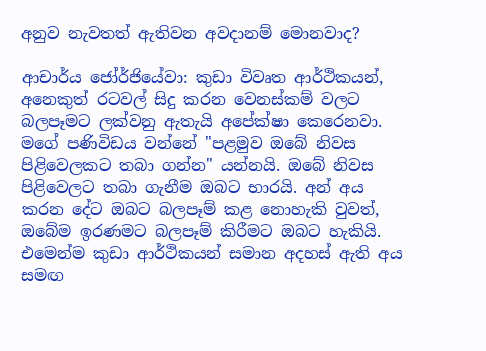අනුව නැවතත් ඇතිවන අවදානම් මොනවාද?

ආචාර්ය ජෝර්ජියේවා: කුඩා විවෘත ආර්ථිකයන්, අනෙකුත් රටවල් සිදු කරන වෙනස්කම් වලට බලපෑමට ලක්වනු ඇතැයි අපේක්ෂා කෙරෙනවා. මගේ පණිවිඩය වන්නේ "පළමුව ඔබේ නිවස පිළිවෙලකට තබා ගන්න" යන්නයි. ඔබේ නිවස පිළිවෙලට තබා ගැනීම ඔබට භාරයි. අන් අය කරන දේට ඔබට බලපෑම් කළ නොහැකි වුවත්, ඔබේම ඉරණමට බලපෑම් කිරීමට ඔබට හැකියි. එමෙන්ම කුඩා ආර්ථිකයන් සමාන අදහස් ඇති අය සමඟ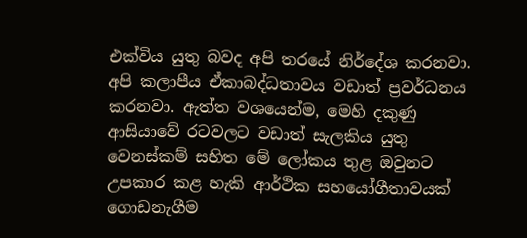එක්විය යුතු බවද අපි තරයේ නිර්දේශ කරනවා. අපි කලාපීය ඒකාබද්ධතාවය වඩාත් ප්‍රවර්ධනය කරනවා. ඇත්ත වශයෙන්ම, මෙහි දකුණු ආසියාවේ රටවලට වඩාත් සැලකිය යුතු වෙනස්කම් සහිත මේ ලෝකය තුළ ඔවුනට උපකාර කළ හැකි ආර්ථික සහයෝගීතාවයක් ගොඩනැගීම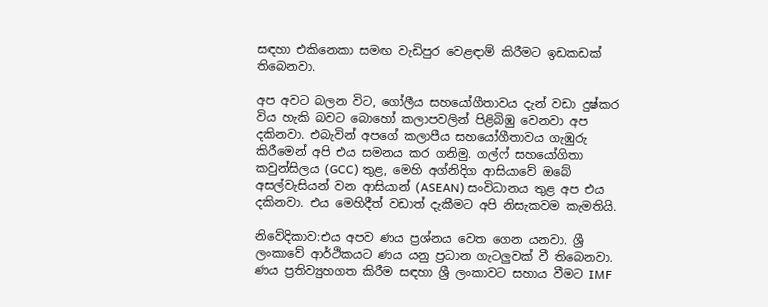සඳහා එකිනෙකා සමඟ වැඩිපුර වෙළඳාම් කිරීමට ඉඩකඩක් තිබෙනවා.

අප අවට බලන විට, ගෝලීය සහයෝගීතාවය දැන් වඩා දුෂ්කර විය හැකි බවට බොහෝ කලාපවලින් පිළිබිඹු වෙනවා අප දකිනවා. එබැවින් අපගේ කලාපීය සහයෝගීතාවය ගැඹුරු කිරීමෙන් අපි එය සමනය කර ගනිමු. ගල්ෆ් සහයෝගිතා කවුන්සිලය (GCC) තුළ, මෙහි අග්නිදිග ආසියාවේ ඔබේ අසල්වැසියන් වන ආසියාන් (ASEAN) සංවිධානය තුළ අප එය දකිනවා. එය මෙහිදීත් වඩාත් දැකීමට අපි නිසැකවම කැමතියි.

නිවේදිකාව:එය අපව ණය ප්‍රශ්නය වෙත ගෙන යනවා. ශ්‍රී ලංකාවේ ආර්ථිකයට ණය යනු ප්‍රධාන ගැටලුවක් වී තිබෙනවා. ණය ප්‍රතිව්‍යුහගත කිරීම සඳහා ශ්‍රී ලංකාවට සහාය වීමට IMF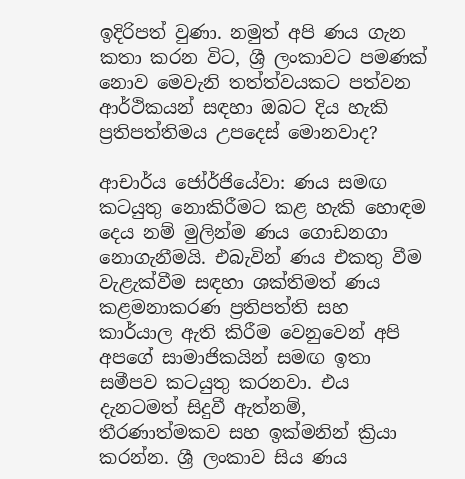ඉදිරිපත් වුණා. නමුත් අපි ණය ගැන කතා කරන විට, ශ්‍රී ලංකාවට පමණක් නොව මෙවැනි තත්ත්වයකට පත්වන ආර්ථිකයන් සඳහා ඔබට දිය හැකි ප්‍රතිපත්තිමය උපදෙස් මොනවාද?

ආචාර්ය ජෝර්ජියේවා: ණය සමඟ කටයුතු නොකිරීමට කළ හැකි හොඳම දෙය නම් මුලින්ම ණය ගොඩනගා නොගැනීමයි. එබැවින් ණය එකතු වීම වැළැක්වීම සඳහා ශක්තිමත් ණය කළමනාකරණ ප්‍රතිපත්ති සහ කාර්යාල ඇති කිරීම වෙනුවෙන් අපි අපගේ සාමාජිකයින් සමඟ ඉතා සමීපව කටයුතු කරනවා. එය දැනටමත් සිදුවී ඇත්නම්, තීරණාත්මකව සහ ඉක්මනින් ක්‍රියා කරන්න. ශ්‍රී ලංකාව සිය ණය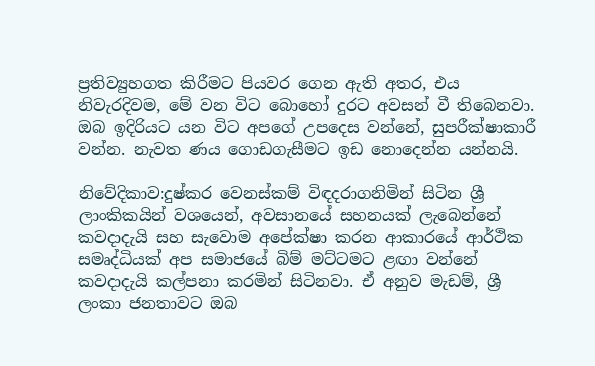ප්‍රතිව්‍යුහගත කිරීමට පියවර ගෙන ඇති අතර, එය නිවැරදිවම, මේ වන විට බොහෝ දුරට අවසන් වී තිබෙනවා. ඔබ ඉදිරියට යන විට අපගේ උපදෙස වන්නේ, සුපරීක්ෂාකාරී වන්න. නැවත ණය ගොඩගැසීමට ඉඩ නොදෙන්න යන්නයි.

නිවේදිකාව:දුෂ්කර වෙනස්කම් විඳදරාගනිමින් සිටින ශ්‍රී ලාංකිකයින් වශයෙන්, අවසානයේ සහනයක් ලැබෙන්නේ කවදාදැයි සහ සැවොම අපේක්ෂා කරන ආකාරයේ ආර්ථික සමෘද්ධියක් අප සමාජයේ බිම් මට්ටමට ළඟා වන්නේ කවදාදැයි කල්පනා කරමින් සිටිනවා. ඒ අනුව මැඩම්, ශ්‍රී ලංකා ජනතාවට ඔබ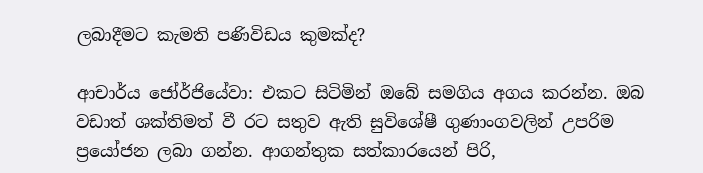ලබාදීමට කැමති පණිවිඩය කුමක්ද?

ආචාර්ය ජෝර්ජියේවා: එකට සිටිමින් ඔබේ සමගිය අගය කරන්න. ඔබ වඩාත් ශක්තිමත් වී රට සතුව ඇති සුවිශේෂී ගුණාංගවලින් උපරිම ප්‍රයෝජන ලබා ගන්න. ආගන්තුක සත්කාරයෙන් පිරි,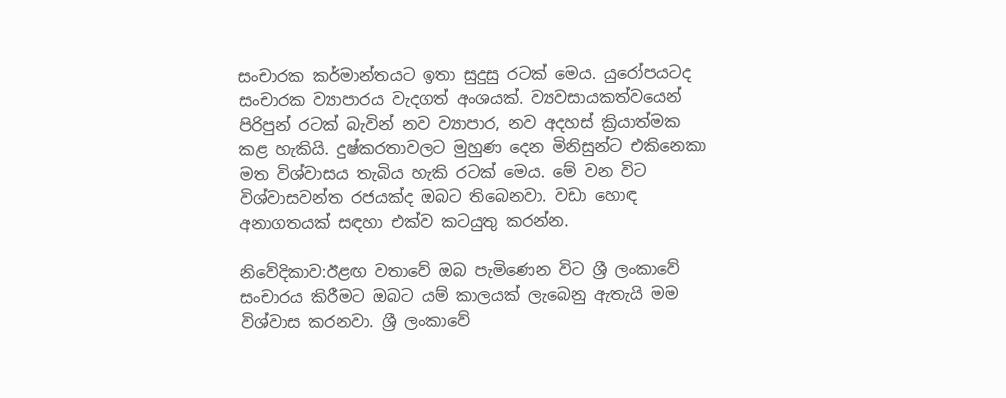සංචාරක කර්මාන්තයට ඉතා සුදුසු රටක් මෙය. යුරෝපයටද සංචාරක ව්‍යාපාරය වැදගත් අංශයක්. ව්‍යවසායකත්වයෙන් පිරිපුන් රටක් බැවින් නව ව්‍යාපාර, නව අදහස් ක්‍රියාත්මක කළ හැකියි. දුෂ්කරතාවලට මුහුණ දෙන මිනිසුන්ට එකිනෙකා මත විශ්වාසය තැබිය හැකි රටක් මෙය. මේ වන විට විශ්වාසවන්ත රජයක්ද ඔබට තිබෙනවා. වඩා හොඳ අනාගතයක් සඳහා එක්ව කටයුතු කරන්න.

නිවේදිකාව:ඊළඟ වතාවේ ඔබ පැමිණෙන විට ශ්‍රී ලංකාවේ සංචාරය කිරීමට ඔබට යම් කාලයක් ලැබෙනු ඇතැයි මම විශ්වාස කරනවා. ශ්‍රී ලංකාවේ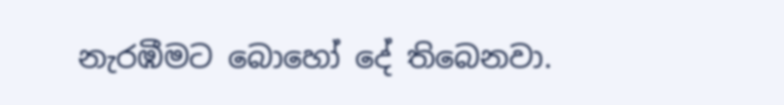නැරඹීමට බොහෝ දේ තිබෙනවා.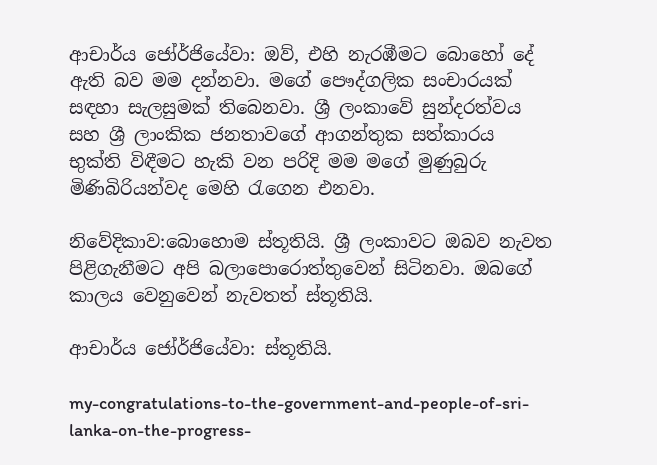ආචාර්ය ජෝර්ජියේවා: ඔව්, එහි නැරඹීමට බොහෝ දේ ඇති බව මම දන්නවා. මගේ පෞද්ගලික සංචාරයක් සඳහා සැලසුමක් තිබෙනවා. ශ්‍රී ලංකාවේ සුන්දරත්වය සහ ශ්‍රී ලාංකික ජනතාවගේ ආගන්තුක සත්කාරය භුක්ති විඳීමට හැකි වන පරිදි මම මගේ මුණුබුරු මිණිබිරියන්වද මෙහි රැගෙන එනවා.

නිවේදිකාව:බොහොම ස්තූතියි. ශ්‍රී ලංකාවට ඔබව නැවත පිළිගැනීමට අපි බලාපොරොත්තුවෙන් සිටිනවා. ඔබගේ කාලය වෙනුවෙන් නැවතත් ස්තූතියි.

ආචාර්ය ජෝර්ජියේවා: ස්තූතියි.

my-congratulations-to-the-government-and-people-of-sri-lanka-on-the-progress-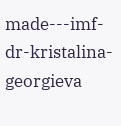made---imf-dr-kristalina-georgieva